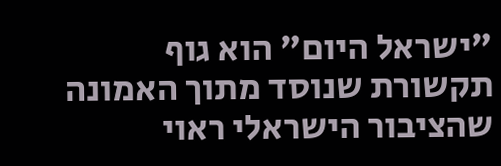"ישראל היום" הוא גוף תקשורת שנוסד מתוך האמונה שהציבור הישראלי ראוי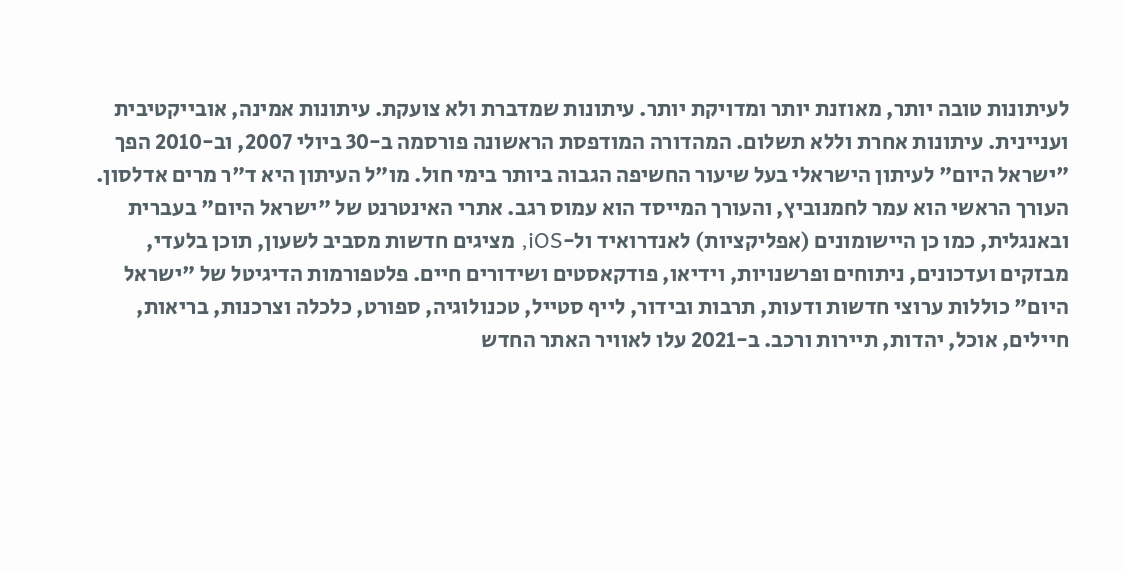לעיתונות טובה יותר, מאוזנת יותר ומדויקת יותר. עיתונות שמדברת ולא צועקת. עיתונות אמינה, אובייקטיבית ועניינית. עיתונות אחרת וללא תשלום. המהדורה המודפסת הראשונה פורסמה ב-30 ביולי 2007, וב-2010 הפך "ישראל היום" לעיתון הישראלי בעל שיעור החשיפה הגבוה ביותר בימי חול. מו"ל העיתון היא ד"ר מרים אדלסון. העורך הראשי הוא עמר לחמנוביץ, והעורך המייסד הוא עמוס רגב. אתרי האינטרנט של "ישראל היום" בעברית ובאנגלית, כמו כן היישומונים (אפליקציות) לאנדרואיד ול-iOS, מציגים חדשות מסביב לשעון, תוכן בלעדי, מבזקים ועדכונים, ניתוחים ופרשנויות, וידיאו, פודקאסטים ושידורים חיים. פלטפורמות הדיגיטל של "ישראל היום" כוללות ערוצי חדשות ודעות, תרבות ובידור, לייף סטייל, טכנולוגיה, ספורט, כלכלה וצרכנות, בריאות, חיילים, אוכל, יהדות, תיירות ורכב. ב-2021 עלו לאוויר האתר החדש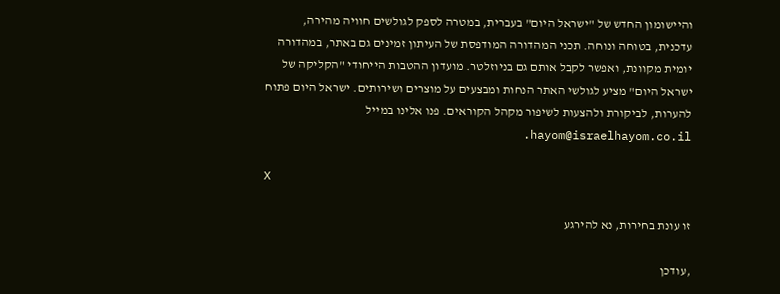והיישומון החדש של "ישראל היום" בעברית, במטרה לספק לגולשים חוויה מהירה, עדכנית, בטוחה ונוחה. תכני המהדורה המודפסת של העיתון זמינים גם באתר, במהדורה יומית מקוונת, ואפשר לקבל אותם גם בניוזלטר. מועדון ההטבות הייחודי "הקליקה של ישראל היום" מציע לגולשי האתר הנחות ומבצעים על מוצרים ושירותים. ישראל היום פתוח להערות, לביקורת ולהצעות לשיפור מקהל הקוראים. פנו אלינו במייל hayom@israelhayom.co.il.

X

זו עונת בחירות, נא להירגע

,עודכן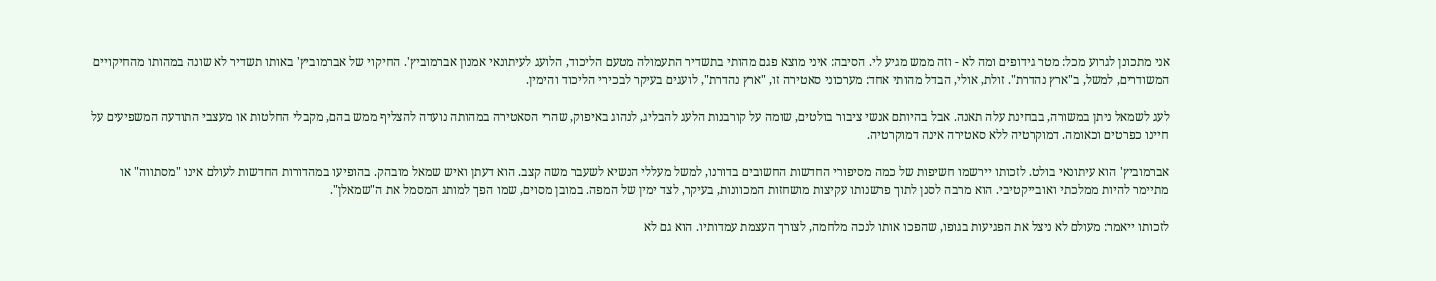אני מתכונן לגרוע מכל: מטר גידופים ומה לא - וזה ממש מגיע לי. הסיבה: איני מוצא פגם מהותי בתשדיר התעמולה מטעם הליכוד, הלועג לעיתונאי אמנון אברמוביץ'. החיקוי של אברמוביץ' באותו תשדיר לא שונה במהותו מהחיקויים המשודרים, למשל, ב"ארץ נהדרת". זולת, אולי, הבדל מהותי אחד: מערכוני סאטירה זו, "ארץ נהדרת", לועגים בעיקר לבכירי הליכוד והימין.

לעג לשמאל ניתן במשורה, בבחינת עלה תאנה. אבל בהיותם אנשי ציבור בולטים, שומה על קורבנות הלעג להבליג, לנהוג באיפוק, שהרי הסאטירה במהותה נועדה להצליף ממש בהם, מקבלי החלטות או מעצבי התודעה המשפיעים על חיינו כפרטים וכאומה. דמוקרטיה ללא סאטירה אינה דמוקרטיה.

אברמוביץ' הוא עיתונאי בולט. לזכותו יירשמו חשיפות של כמה מסיפורי החדשות החשובים בדורנו, למשל מעללי הנשיא לשעבר משה קצב. הוא דעתן ואיש שמאל מובהק. בהופיעו במהדורות החדשות לעולם אינו "מסתווה" או מתיימר להיות ממלכתי ואובייקטיבי. הוא מרבה לסנן לתוך פרשנותו עקיצות מושחזות המכוונות, בעיקר, לצד ימין של המפה. במובן מסוים, שמו הפך למותג המסמל את ה"שמאלן".

לזכותו ייאמר: מעולם לא ניצל את הפגיעות בגופו, שהפכו אותו לנכה מלחמה, לצורך העצמת עמדותיו. הוא גם לא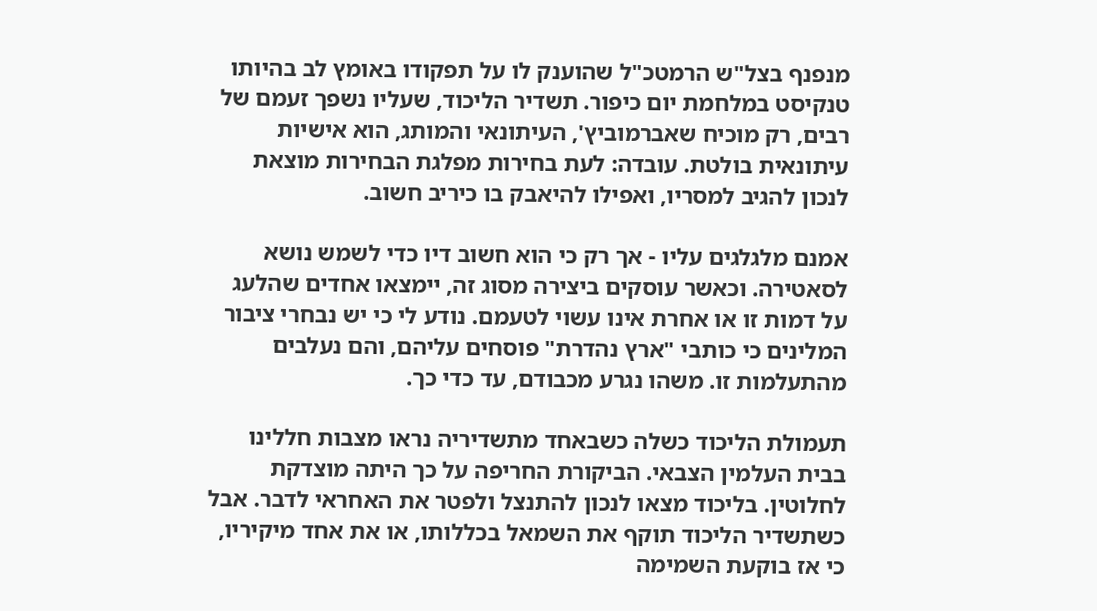מנפנף בצל"ש הרמטכ"ל שהוענק לו על תפקודו באומץ לב בהיותו טנקיסט במלחמת יום כיפור. תשדיר הליכוד, שעליו נשפך זעמם של רבים, רק מוכיח שאברמוביץ', העיתונאי והמותג, הוא אישיות עיתונאית בולטת. עובדה: לעת בחירות מפלגת הבחירות מוצאת לנכון להגיב למסריו, ואפילו להיאבק בו כיריב חשוב.

אמנם מלגלגים עליו - אך רק כי הוא חשוב דיו כדי לשמש נושא לסאטירה. וכאשר עוסקים ביצירה מסוג זה, יימצאו אחדים שהלעג על דמות זו או אחרת אינו עשוי לטעמם. נודע לי כי יש נבחרי ציבור המלינים כי כותבי "ארץ נהדרת" פוסחים עליהם, והם נעלבים מהתעלמות זו. משהו נגרע מכבודם, עד כדי כך.

תעמולת הליכוד כשלה כשבאחד מתשדיריה נראו מצבות חללינו בבית העלמין הצבאי. הביקורת החריפה על כך היתה מוצדקת לחלוטין. בליכוד מצאו לנכון להתנצל ולפטר את האחראי לדבר. אבל כשתשדיר הליכוד תוקף את השמאל בכללותו, או את אחד מיקיריו, כי אז בוקעת השמימה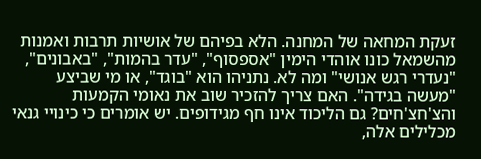זעקת המחאה של המחנה. הלא בפיהם של אושיות תרבות ואמנות מהשמאל כונו אוהדי הימין "אספסוף", "עדר בהמות", "באבונים", "נעדרי רגש אנושי" ומה לא. נתניהו הוא "בוגד", או מי שביצע "מעשה בגידה". האם צריך להזכיר שוב את נאומי הקמעות והצ'חצ'חים? גם הליכוד אינו חף מגידופים. יש אומרים כי כינויי גנאי מכלילים אלה,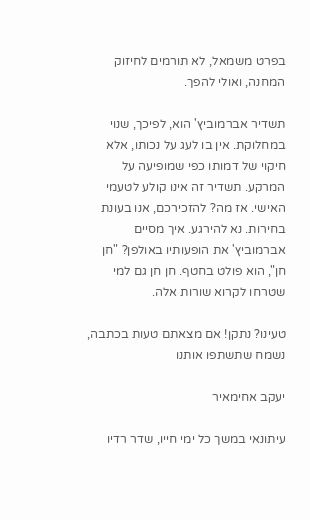בפרט משמאל, לא תורמים לחיזוק המחנה, ואולי להפך.

תשדיר אברמוביץ' הוא, לפיכך, שנוי במחלוקת. אין בו לעג על נכותו, אלא חיקוי של דמותו כפי שמופיעה על המרקע. תשדיר זה אינו קולע לטעמי האישי. אז מה? להזכירכם, אנו בעונת בחירות. נא להירגע. איך מסיים אברמוביץ' את הופעותיו באולפן? "חן חן", הוא פולט בחטף. חן חן גם למי שטרחו לקרוא שורות אלה.

טעינו? נתקן! אם מצאתם טעות בכתבה, נשמח שתשתפו אותנו

יעקב אחימאיר

עיתונאי במשך כל ימי חייו, שדר רדיו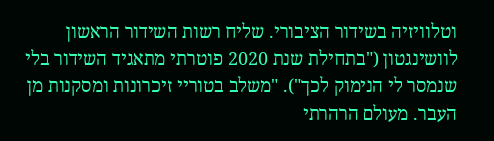וטלוויזיה בשידור הציבורי. שליח רשות השידור הראשון לוושינגטון ("בתחילת שנת 2020 פוטרתי מתאגיד השידור בלי שנמסר לי הנימוק לכך"). "משלב בטוריי זיכרונות ומסקנות מן העבר. מעולם הרהרתי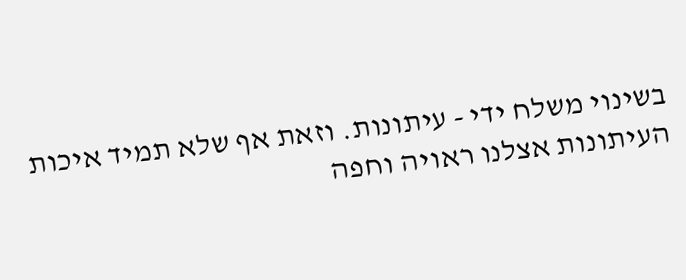בשינוי משלח ידי - עיתונות. וזאת אף שלא תמיד איכות העיתונות אצלנו ראויה וחפה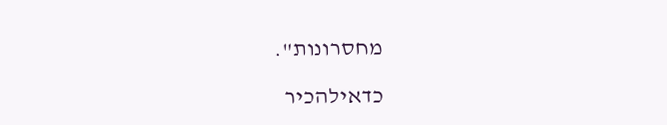מחסרונות".

כדאילהכיר